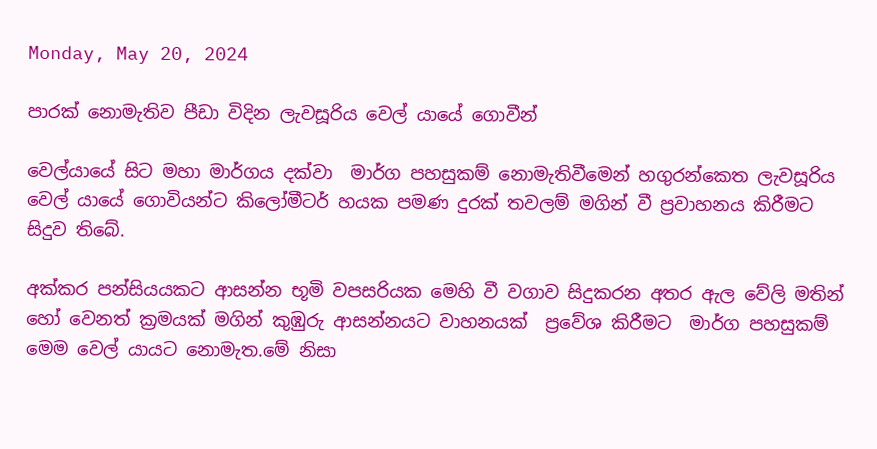Monday, May 20, 2024

පාරක් නොමැතිව පීඩා විදින ලැවසූරිය වෙල් යායේ ගොවීන්

වෙල්යායේ සිට මහා මාර්ගය දක්වා  මාර්ග පහසුකම් නොමැතිවීමෙන් හගුරන්කෙත ලැවසූරිය වෙල් යායේ ගොවියන්ට කිලෝමීටර් හයක පමණ දුරක් තවලම් මගින් වී ප්‍රවාහනය කිරීමට සිදුව තිබේ.

අක්කර පන්සියයකට ආසන්න භූමි වපසරියක මෙහි වී වගාව සිදුකරන අතර ඇල වේලි මතින් හෝ වෙනත් ක්‍රමයක් මගින් කුඹුරු ආසන්නයට වාහනයක්  ප්‍රවේශ කිරීමට  මාර්ග පහසුකම් මෙම වෙල් යායට නොමැත.මේ නිසා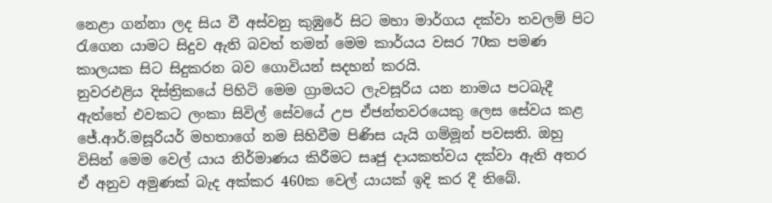නෙළා ගන්නා ලද සිය වී අස්වනු කුඹුරේ සිට මහා මාර්ගය දක්වා තවලම් පිට රැගෙන යාමට සිදුව ඇති බවත් තමන් මෙම කාර්යය වසර 70ක පමණ කාලයක සිට සිදුකරන බව ගොවියන් සදහන් කරයි.
නුවරඑළිය දිස්ත්‍රිකයේ පිහිටි මෙම ග්‍රාමයට ලැවසූරිය යන නාමය පටබැදී ඇත්තේ එවකට ලංකා සිවිල් සේවයේ උප ඒජන්තවරයෙකු ලෙස සේවය කළ ජේ.ආර්.මසූරියර් මහතාගේ නම සිහිවීම පිණිස යැයි ගම්මූන් පවසති. ඔහු විසින් මෙම වෙල් යාය නිර්මාණය කිරීමට සෘජු දායකත්වය දක්වා ඇති අතර ඒ අනුව අමුණක් බැද අක්කර 460ක වෙල් යායක් ඉදි කර දී තිබේ.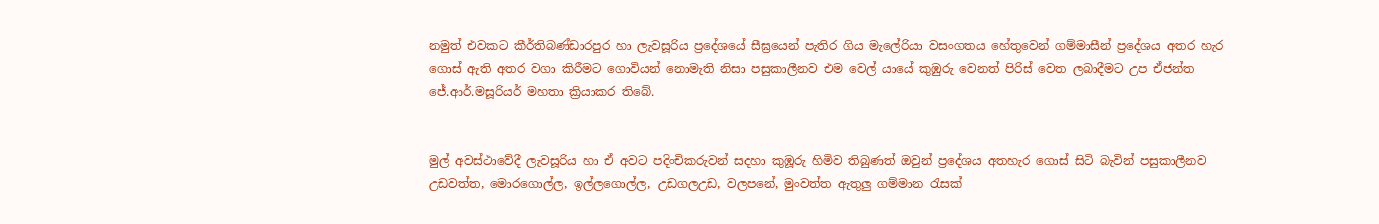නමුත් එවකට කීර්තිබණ්ඩාරපුර හා ලැවසූරිය ප්‍රදේශයේ සීඝ්‍රයෙන් පැතිර ගිය මැලේරියා වසංගතය හේතුවෙන් ගම්මාසීන් ප්‍රදේශය අතර හැර ගොස් ඇති අතර වගා කිරීමට ගොවියන් නොමැති නිසා පසුකාලීනව එම වෙල් යායේ කුඹුරු වෙනත් පිරිස් වෙත ලබාදීමට උප ඒජන්ත ජේ.ආර්.මසූරියර් මහතා ක්‍රියාකර තිබේ.


මුල් අවස්ථාවේදී ලැවසූරිය හා ඒ අවට පදිංචිකරුවන් සදහා කුඹූරු හිමිව තිබුණත් ඔවුන් ප්‍රදේශය අතහැර ගොස් සිටි බැවින් පසුකාලීනව උඩවත්ත, මොරගොල්ල, ඉල්ලගොල්ල, උඩගලඋඩ, වලපනේ, මුංවත්ත ඇතුලු ගම්මාන රැසක්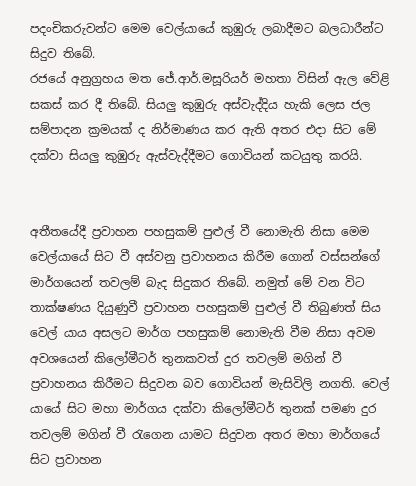පදංචිකරුවන්ට මෙම වෙල්යායේ කුඹුරු ලබාදීමට බලධාරීන්ට සිදුව තිබේ.
රජයේ අනුග්‍රහය මත ජේ.ආර්.මසූරියර් මහතා විසින් ඇල වේළි සකස් කර දී තිබේ. සියලු කුඹුරු අස්වැද්දිය හැකි ලෙස ජල සම්පාදන ක්‍රමයක් ද නිර්මාණය කර ඇති අතර එදා සිට මේ දක්වා සියලු කුඹුරු ඇස්වැද්දීමට ගොවියන් කටයුතු කරයි.


අතීතයේදී ප්‍රවාහන පහසුකම් පුළුල් වී නොමැති නිසා මෙම වෙල්යායේ සිට වී අස්වනු ප්‍රවාහනය කිරීම ගොන් වස්සන්ගේ මාර්ගයෙන් තවලම් බැද සිදුකර තිබේ. නමුත් මේ වන විට තාක්ෂණය දියුණුවී ප්‍රවාහන පහසුකම් පුළුල් වී තිබුණත් සිය වෙල් යාය අසලට මාර්ග පහසුකම් නොමැති වීම නිසා අවම අවශයෙන් කිලෝමීටර් තුනකවත් දුර තවලම් මගින් වී ප්‍රවාහනය කිරීමට සිදුවන බව ගොවියන් මැසිවිලි නගති. වෙල් යායේ සිට මහා මාර්ගය දක්වා කිලෝමීටර් තුනක් පමණ දුර තවලම් මගින් වී රැගෙන යාමට සිදුවන අතර මහා මාර්ගයේ සිට ප්‍රවාහන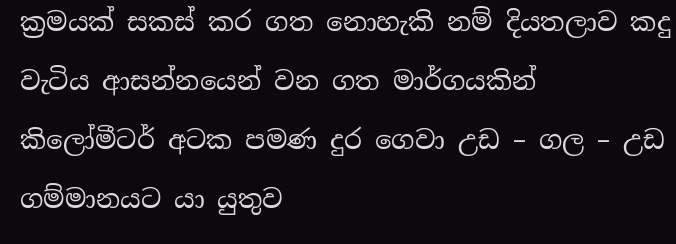ක්‍රමයක් සකස් කර ගත නොහැකි නම් දියතලාව කදු වැටිය ආසන්නයෙන් වන ගත මාර්ගයකින් කිලෝමීටර් අටක පමණ දුර ගෙවා උඩ – ගල – උඩ ගම්මානයට යා යුතුව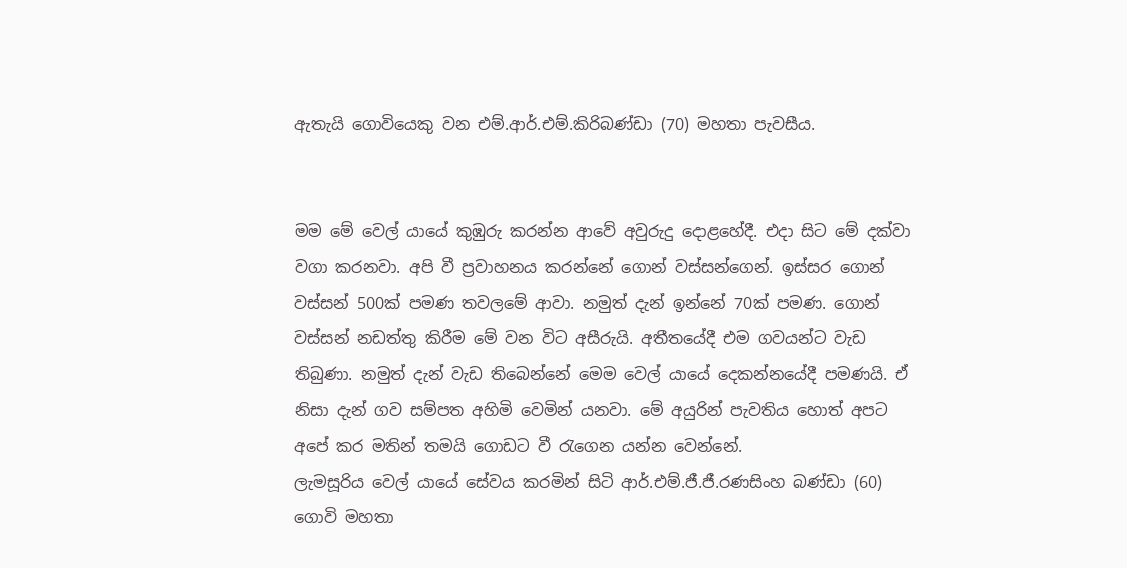ඇතැයි ගොවියෙකු වන එම්.ආර්.එම්.කිරිබණ්ඩා (70) මහතා පැවසීය.


මම මේ වෙල් යායේ කුඹුරු කරන්න ආවේ අවුරුදු දොළහේදී. එදා සිට මේ දක්වා වගා කරනවා. අපි වී ප්‍රවාහනය කරන්නේ ගොන් වස්සන්ගෙන්. ඉස්සර ගොන් වස්සන් 500ක් පමණ තවලමේ ආවා. නමුත් දැන් ඉන්නේ 70ක් පමණ. ගොන් වස්සන් නඩත්තු කිරීම මේ වන විට අසීරුයි. අතීතයේදී එම ගවයන්ට වැඩ තිබුණා. නමුත් දැන් වැඩ තිබෙන්නේ මෙම වෙල් යායේ දෙකන්නයේදී පමණයි. ඒ නිසා දැන් ගව සම්පත අහිමි වෙමින් යනවා. මේ අයුරින් පැවතිය හොත් අපට අපේ කර මතින් තමයි ගොඩට වී රැගෙන යන්න වෙන්නේ.
ලැමසූරිය වෙල් යායේ සේවය කරමින් සිටි ආර්.එම්.ජී.ජී.රණසිංහ බණ්ඩා (60) ගොවි මහතා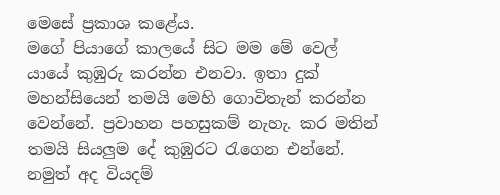මෙසේ ප්‍රකාශ කළේය.
මගේ පියාගේ කාලයේ සිට මම මේ වෙල් යායේ කුඹුරු කරන්න එනවා. ඉතා දුක් මහන්සියෙන් තමයි මෙහි ගොවිතැන් කරන්න වෙන්නේ. ප්‍රවාහන පහසුකම් නැහැ. කර මතින් තමයි සියලුම දේ කුඹුරට රැගෙන එන්නේ. නමුත් අද වියදම්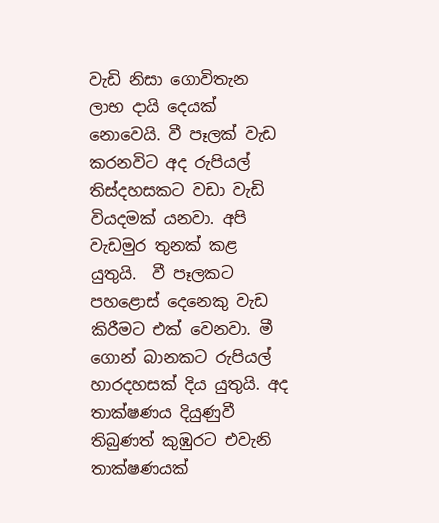වැඩි නිසා ගොවිතැන ලාභ දායි දෙයක් නොවෙයි. වී පෑලක් වැඩ කරනවිට අද රුපියල් තිස්දහසකට වඩා වැඩි වියදමක් යනවා. අපි වැඩමුර තුනක් කළ යුතුයි.  වී පෑලකට පහළොස් දෙනෙකු වැඩ කිරීමට එක් වෙනවා. මී ගොන් බානකට රුපියල් හාරදහසක් දිය යුතුයි. අද තාක්ෂණය දියුණුවී තිබුණත් කුඹුරට එවැනි තාක්ෂණයක්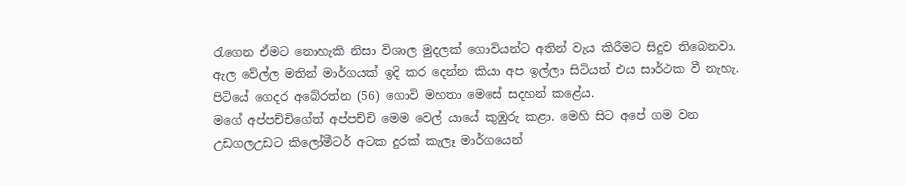රැගෙන ඒමට නොහැකි නිසා විශාල මුදලක් ගොවියන්ට අතින් වැය කිරීමට සිදුව තිබෙනවා. ඇල වේල්ල මතින් මාර්ගයක් ඉදි කර දෙන්න කියා අප ඉල්ලා සිටියත් එය සාර්ථක වී නැහැ.
පිටියේ ගෙදර අබේරත්න (56) ගොවි මහතා මෙසේ සදහන් කළේය.
මගේ අප්පච්චිගේත් අප්පච්චි මෙම වෙල් යායේ කුඹුරු කළා. මෙහි සිට අපේ ගම වන උඩගලඋඩට කිලෝමීටර් අටක දුරක් කැලෑ මාර්ගයෙන්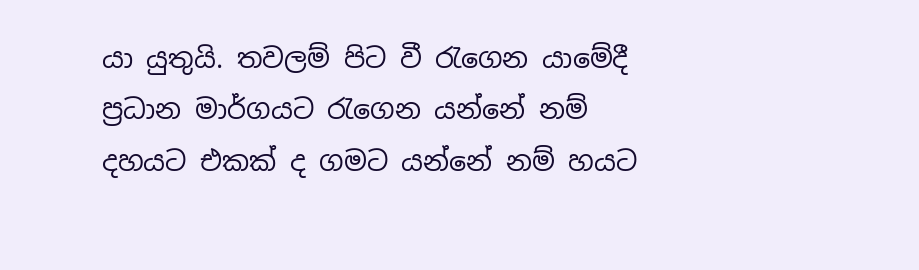යා යුතුයි. තවලම් පිට වී රැගෙන යාමේදී ප්‍රධාන මාර්ගයට රැගෙන යන්නේ නම් දහයට එකක් ද ගමට යන්නේ නම් හයට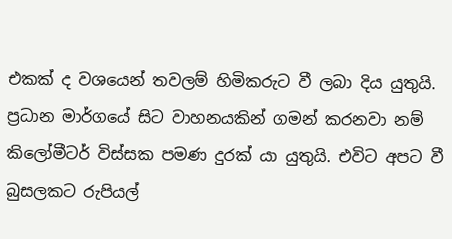එකක් ද වශයෙන් තවලම් හිමිකරුට වී ලබා දිය යුතුයි. ප්‍රධාන මාර්ගයේ සිට වාහනයකින් ගමන් කරනවා නම් කිලෝමීටර් විස්සක පමණ දුරක් යා යුතුයි. එවිට අපට වී බුසලකට රුපියල්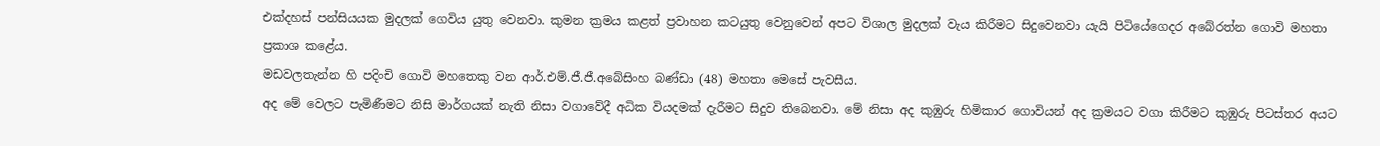එක්දහස් පන්සියයක මුදලක් ගෙවිය යුතු වෙනවා. කුමන ක්‍රමය කළත් ප්‍රවාහන කටයුතු වෙනුවෙන් අපට විශාල මුදලක් වැය කිරීමට සිදුවෙනවා යැයි පිටියේගෙදර අබේරත්න ගොවි මහතා ප්‍රකාශ කළේය.
මඩවලතැන්න හි පදිංචි ගොවි මහතෙකු වන ආර්.එම්.ජී.ජී.අබේසිංහ බණ්ඩා (48) මහතා මෙසේ පැවසීය.
අද මේ වෙලට පැමිණීමට නිසි මාර්ගයක් නැති නිසා වගාවේදී අධික වියදමක් දැරීමට සිදුව තිබෙනවා. මේ නිසා අද කුඹුරු හිමිකාර ගොවියන් අද ක්‍රමයට වගා කිරීමට කුඹුරු පිටස්තර අයට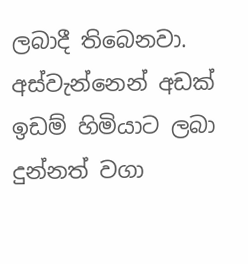ලබාදී තිබෙනවා. අස්වැන්නෙන් අඩක් ඉඩම් හිමියාට ලබා දුන්නත් වගා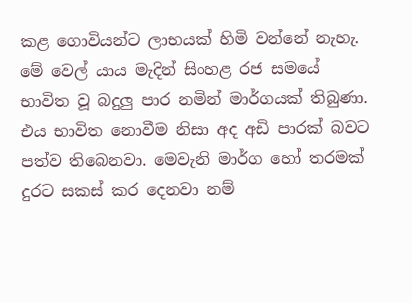කළ ගොවියන්ට ලාභයක් හිමි වන්නේ නැහැ. මේ වෙල් යාය මැදින් සිංහළ රජ සමයේ භාවිත වූ බදුලු පාර නමින් මාර්ගයක් තිබුණා. එය භාවිත නොවීම නිසා අද අඩි පාරක් බවට පත්ව තිබෙනවා. මෙවැනි මාර්ග හෝ තරමක් දුරට සකස් කර දෙනවා නම්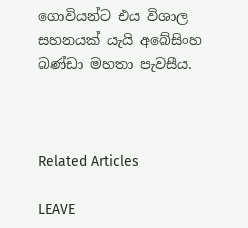ගොවියන්ට එය විශාල සහනයක් යැයි අබේසිංහ බණ්ඩා මහතා පැවසීය.



Related Articles

LEAVE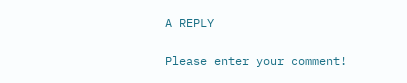A REPLY

Please enter your comment!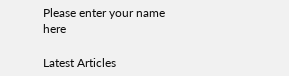Please enter your name here

Latest Articles